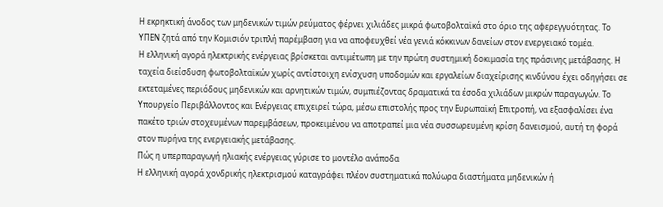Η εκρηκτική άνοδος των μηδενικών τιμών ρεύματος φέρνει χιλιάδες μικρά φωτοβολταϊκά στο όριο της αφερεγγυότητας. Το ΥΠΕΝ ζητά από την Κομισιόν τριπλή παρέμβαση για να αποφευχθεί νέα γενιά κόκκινων δανείων στον ενεργειακό τομέα.
Η ελληνική αγορά ηλεκτρικής ενέργειας βρίσκεται αντιμέτωπη με την πρώτη συστημική δοκιμασία της πράσινης μετάβασης. Η ταχεία διείσδυση φωτοβολταϊκών χωρίς αντίστοιχη ενίσχυση υποδομών και εργαλείων διαχείρισης κινδύνου έχει οδηγήσει σε εκτεταμένες περιόδους μηδενικών και αρνητικών τιμών, συμπιέζοντας δραματικά τα έσοδα χιλιάδων μικρών παραγωγών. Το Υπουργείο Περιβάλλοντος και Ενέργειας επιχειρεί τώρα, μέσω επιστολής προς την Ευρωπαϊκή Επιτροπή, να εξασφαλίσει ένα πακέτο τριών στοχευμένων παρεμβάσεων, προκειμένου να αποτραπεί μια νέα συσσωρευμένη κρίση δανεισμού, αυτή τη φορά στον πυρήνα της ενεργειακής μετάβασης.
Πώς η υπερπαραγωγή ηλιακής ενέργειας γύρισε το μοντέλο ανάποδα
Η ελληνική αγορά χονδρικής ηλεκτρισμού καταγράφει πλέον συστηματικά πολύωρα διαστήματα μηδενικών ή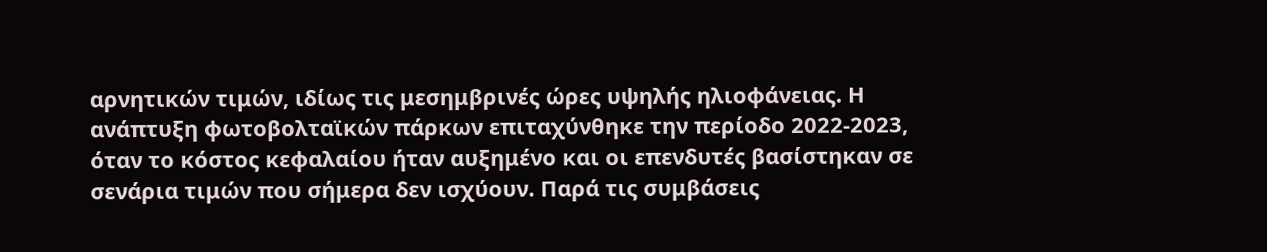αρνητικών τιμών, ιδίως τις μεσημβρινές ώρες υψηλής ηλιοφάνειας. Η ανάπτυξη φωτοβολταϊκών πάρκων επιταχύνθηκε την περίοδο 2022-2023, όταν το κόστος κεφαλαίου ήταν αυξημένο και οι επενδυτές βασίστηκαν σε σενάρια τιμών που σήμερα δεν ισχύουν. Παρά τις συμβάσεις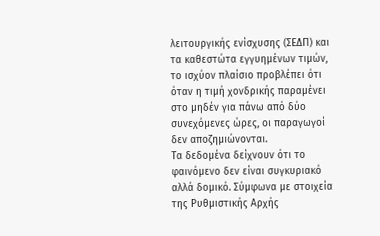λειτουργικής ενίσχυσης (ΣΕΔΠ) και τα καθεστώτα εγγυημένων τιμών, το ισχύον πλαίσιο προβλέπει ότι όταν η τιμή χονδρικής παραμένει στο μηδέν για πάνω από δύο συνεχόμενες ώρες, οι παραγωγοί δεν αποζημιώνονται.
Τα δεδομένα δείχνουν ότι το φαινόμενο δεν είναι συγκυριακό αλλά δομικό. Σύμφωνα με στοιχεία της Ρυθμιστικής Αρχής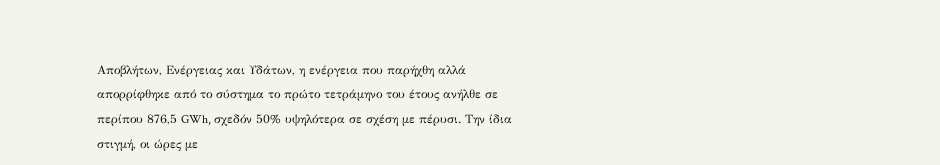Αποβλήτων, Ενέργειας και Υδάτων, η ενέργεια που παρήχθη αλλά απορρίφθηκε από το σύστημα το πρώτο τετράμηνο του έτους ανήλθε σε περίπου 876,5 GWh, σχεδόν 50% υψηλότερα σε σχέση με πέρυσι. Την ίδια στιγμή, οι ώρες με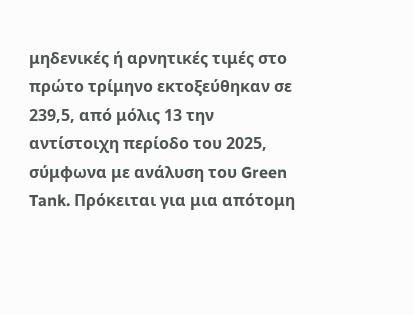μηδενικές ή αρνητικές τιμές στο πρώτο τρίμηνο εκτοξεύθηκαν σε 239,5, από μόλις 13 την αντίστοιχη περίοδο του 2025, σύμφωνα με ανάλυση του Green Tank. Πρόκειται για μια απότομη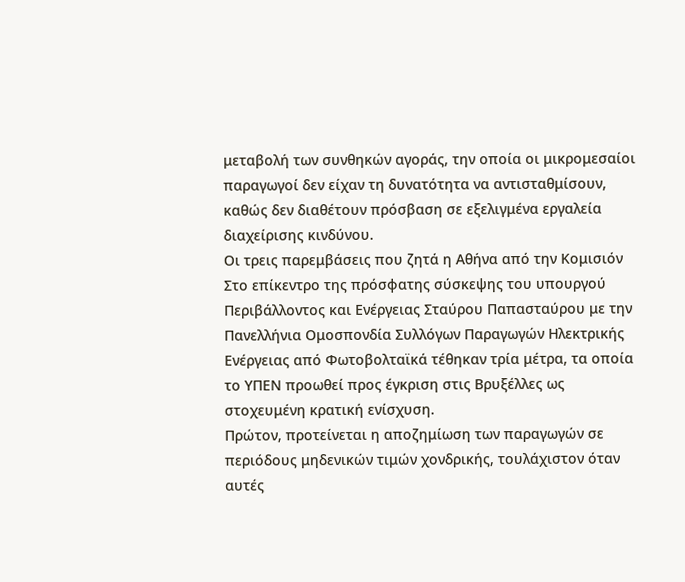μεταβολή των συνθηκών αγοράς, την οποία οι μικρομεσαίοι παραγωγοί δεν είχαν τη δυνατότητα να αντισταθμίσουν, καθώς δεν διαθέτουν πρόσβαση σε εξελιγμένα εργαλεία διαχείρισης κινδύνου.
Οι τρεις παρεμβάσεις που ζητά η Αθήνα από την Κομισιόν
Στο επίκεντρο της πρόσφατης σύσκεψης του υπουργού Περιβάλλοντος και Ενέργειας Σταύρου Παπασταύρου με την Πανελλήνια Ομοσπονδία Συλλόγων Παραγωγών Ηλεκτρικής Ενέργειας από Φωτοβολταϊκά τέθηκαν τρία μέτρα, τα οποία το ΥΠΕΝ προωθεί προς έγκριση στις Βρυξέλλες ως στοχευμένη κρατική ενίσχυση.
Πρώτον, προτείνεται η αποζημίωση των παραγωγών σε περιόδους μηδενικών τιμών χονδρικής, τουλάχιστον όταν αυτές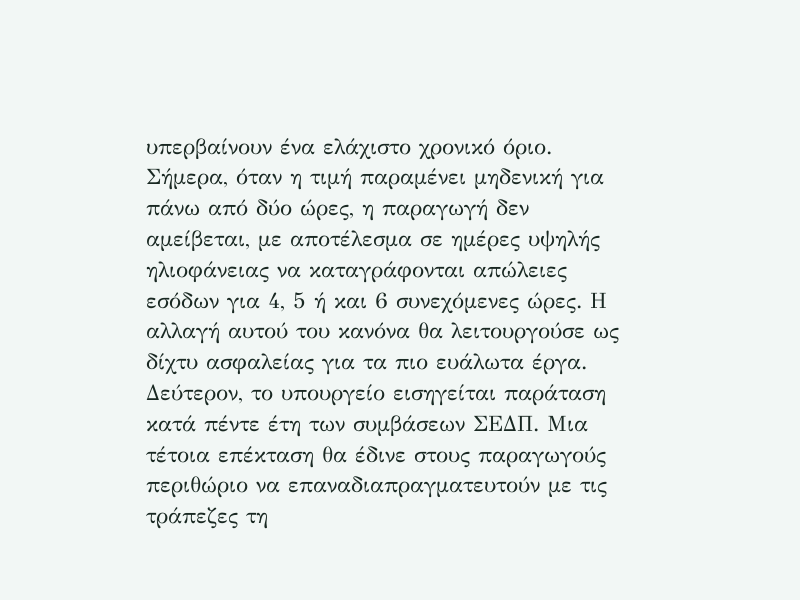υπερβαίνουν ένα ελάχιστο χρονικό όριο. Σήμερα, όταν η τιμή παραμένει μηδενική για πάνω από δύο ώρες, η παραγωγή δεν αμείβεται, με αποτέλεσμα σε ημέρες υψηλής ηλιοφάνειας να καταγράφονται απώλειες εσόδων για 4, 5 ή και 6 συνεχόμενες ώρες. Η αλλαγή αυτού του κανόνα θα λειτουργούσε ως δίχτυ ασφαλείας για τα πιο ευάλωτα έργα.
Δεύτερον, το υπουργείο εισηγείται παράταση κατά πέντε έτη των συμβάσεων ΣΕΔΠ. Μια τέτοια επέκταση θα έδινε στους παραγωγούς περιθώριο να επαναδιαπραγματευτούν με τις τράπεζες τη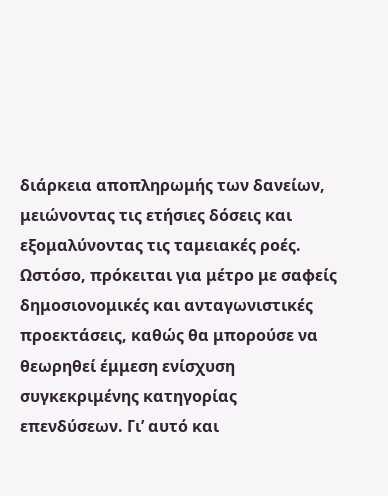διάρκεια αποπληρωμής των δανείων, μειώνοντας τις ετήσιες δόσεις και εξομαλύνοντας τις ταμειακές ροές. Ωστόσο, πρόκειται για μέτρο με σαφείς δημοσιονομικές και ανταγωνιστικές προεκτάσεις, καθώς θα μπορούσε να θεωρηθεί έμμεση ενίσχυση συγκεκριμένης κατηγορίας επενδύσεων. Γι’ αυτό και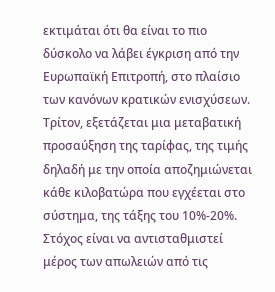εκτιμάται ότι θα είναι το πιο δύσκολο να λάβει έγκριση από την Ευρωπαϊκή Επιτροπή, στο πλαίσιο των κανόνων κρατικών ενισχύσεων.
Τρίτον, εξετάζεται μια μεταβατική προσαύξηση της ταρίφας, της τιμής δηλαδή με την οποία αποζημιώνεται κάθε κιλοβατώρα που εγχέεται στο σύστημα, της τάξης του 10%-20%. Στόχος είναι να αντισταθμιστεί μέρος των απωλειών από τις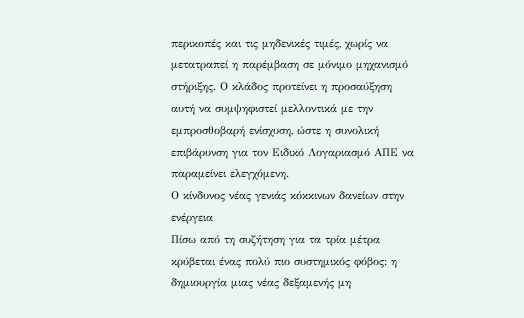περικοπές και τις μηδενικές τιμές, χωρίς να μετατραπεί η παρέμβαση σε μόνιμο μηχανισμό στήριξης. Ο κλάδος προτείνει η προσαύξηση αυτή να συμψηφιστεί μελλοντικά με την εμπροσθοβαρή ενίσχυση, ώστε η συνολική επιβάρυνση για τον Ειδικό Λογαριασμό ΑΠΕ να παραμείνει ελεγχόμενη.
Ο κίνδυνος νέας γενιάς κόκκινων δανείων στην ενέργεια
Πίσω από τη συζήτηση για τα τρία μέτρα κρύβεται ένας πολύ πιο συστημικός φόβος: η δημιουργία μιας νέας δεξαμενής μη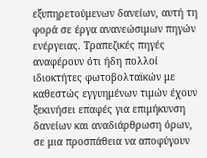εξυπηρετούμενων δανείων, αυτή τη φορά σε έργα ανανεώσιμων πηγών ενέργειας. Τραπεζικές πηγές αναφέρουν ότι ήδη πολλοί ιδιοκτήτες φωτοβολταϊκών με καθεστώς εγγυημένων τιμών έχουν ξεκινήσει επαφές για επιμήκυνση δανείων και αναδιάρθρωση όρων, σε μια προσπάθεια να αποφύγουν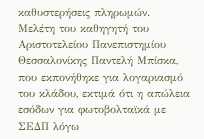καθυστερήσεις πληρωμών.
Μελέτη του καθηγητή του Αριστοτελείου Πανεπιστημίου Θεσσαλονίκης Παντελή Μπίσκα, που εκπονήθηκε για λογαριασμό του κλάδου, εκτιμά ότι η απώλεια εσόδων για φωτοβολταϊκά με ΣΕΔΠ λόγω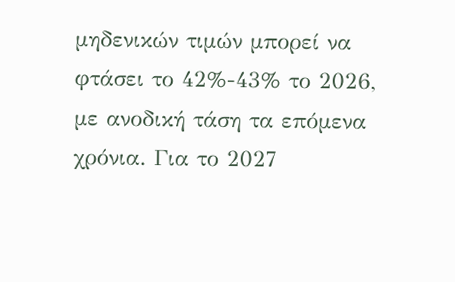μηδενικών τιμών μπορεί να φτάσει το 42%-43% το 2026, με ανοδική τάση τα επόμενα χρόνια. Για το 2027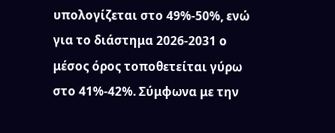υπολογίζεται στο 49%-50%, ενώ για το διάστημα 2026-2031 ο μέσος όρος τοποθετείται γύρω στο 41%-42%. Σύμφωνα με την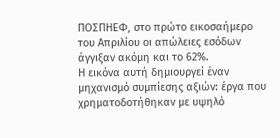ΠΟΣΠΗΕΦ, στο πρώτο εικοσαήμερο του Απριλίου οι απώλειες εσόδων άγγιξαν ακόμη και το 62%.
Η εικόνα αυτή δημιουργεί έναν μηχανισμό συμπίεσης αξιών: έργα που χρηματοδοτήθηκαν με υψηλό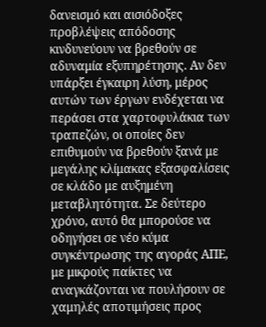δανεισμό και αισιόδοξες προβλέψεις απόδοσης κινδυνεύουν να βρεθούν σε αδυναμία εξυπηρέτησης. Αν δεν υπάρξει έγκαιρη λύση, μέρος αυτών των έργων ενδέχεται να περάσει στα χαρτοφυλάκια των τραπεζών, οι οποίες δεν επιθυμούν να βρεθούν ξανά με μεγάλης κλίμακας εξασφαλίσεις σε κλάδο με αυξημένη μεταβλητότητα. Σε δεύτερο χρόνο, αυτό θα μπορούσε να οδηγήσει σε νέο κύμα συγκέντρωσης της αγοράς ΑΠΕ, με μικρούς παίκτες να αναγκάζονται να πουλήσουν σε χαμηλές αποτιμήσεις προς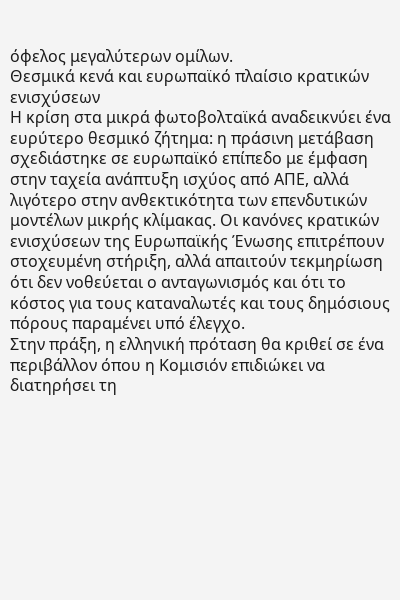όφελος μεγαλύτερων ομίλων.
Θεσμικά κενά και ευρωπαϊκό πλαίσιο κρατικών ενισχύσεων
Η κρίση στα μικρά φωτοβολταϊκά αναδεικνύει ένα ευρύτερο θεσμικό ζήτημα: η πράσινη μετάβαση σχεδιάστηκε σε ευρωπαϊκό επίπεδο με έμφαση στην ταχεία ανάπτυξη ισχύος από ΑΠΕ, αλλά λιγότερο στην ανθεκτικότητα των επενδυτικών μοντέλων μικρής κλίμακας. Οι κανόνες κρατικών ενισχύσεων της Ευρωπαϊκής Ένωσης επιτρέπουν στοχευμένη στήριξη, αλλά απαιτούν τεκμηρίωση ότι δεν νοθεύεται ο ανταγωνισμός και ότι το κόστος για τους καταναλωτές και τους δημόσιους πόρους παραμένει υπό έλεγχο.
Στην πράξη, η ελληνική πρόταση θα κριθεί σε ένα περιβάλλον όπου η Κομισιόν επιδιώκει να διατηρήσει τη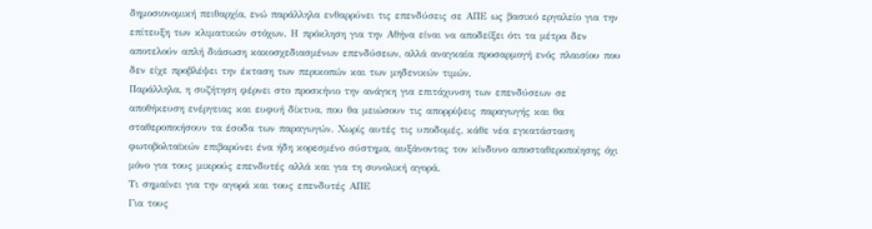δημοσιονομική πειθαρχία, ενώ παράλληλα ενθαρρύνει τις επενδύσεις σε ΑΠΕ ως βασικό εργαλείο για την επίτευξη των κλιματικών στόχων. Η πρόκληση για την Αθήνα είναι να αποδείξει ότι τα μέτρα δεν αποτελούν απλή διάσωση κακοσχεδιασμένων επενδύσεων, αλλά αναγκαία προσαρμογή ενός πλαισίου που δεν είχε προβλέψει την έκταση των περικοπών και των μηδενικών τιμών.
Παράλληλα, η συζήτηση φέρνει στο προσκήνιο την ανάγκη για επιτάχυνση των επενδύσεων σε αποθήκευση ενέργειας και ευφυή δίκτυα, που θα μειώσουν τις απορρίψεις παραγωγής και θα σταθεροποιήσουν τα έσοδα των παραγωγών. Χωρίς αυτές τις υποδομές, κάθε νέα εγκατάσταση φωτοβολταϊκών επιβαρύνει ένα ήδη κορεσμένο σύστημα, αυξάνοντας τον κίνδυνο αποσταθεροποίησης όχι μόνο για τους μικρούς επενδυτές αλλά και για τη συνολική αγορά.
Τι σημαίνει για την αγορά και τους επενδυτές ΑΠΕ
Για τους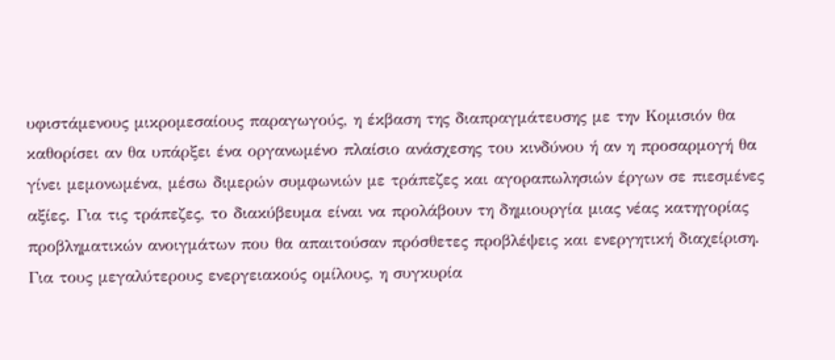υφιστάμενους μικρομεσαίους παραγωγούς, η έκβαση της διαπραγμάτευσης με την Κομισιόν θα καθορίσει αν θα υπάρξει ένα οργανωμένο πλαίσιο ανάσχεσης του κινδύνου ή αν η προσαρμογή θα γίνει μεμονωμένα, μέσω διμερών συμφωνιών με τράπεζες και αγοραπωλησιών έργων σε πιεσμένες αξίες. Για τις τράπεζες, το διακύβευμα είναι να προλάβουν τη δημιουργία μιας νέας κατηγορίας προβληματικών ανοιγμάτων που θα απαιτούσαν πρόσθετες προβλέψεις και ενεργητική διαχείριση.
Για τους μεγαλύτερους ενεργειακούς ομίλους, η συγκυρία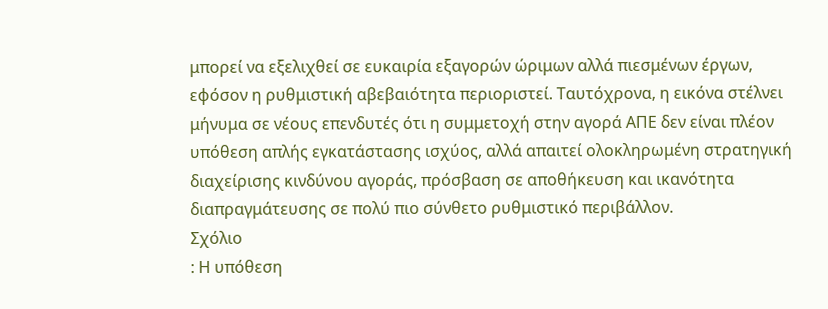μπορεί να εξελιχθεί σε ευκαιρία εξαγορών ώριμων αλλά πιεσμένων έργων, εφόσον η ρυθμιστική αβεβαιότητα περιοριστεί. Ταυτόχρονα, η εικόνα στέλνει μήνυμα σε νέους επενδυτές ότι η συμμετοχή στην αγορά ΑΠΕ δεν είναι πλέον υπόθεση απλής εγκατάστασης ισχύος, αλλά απαιτεί ολοκληρωμένη στρατηγική διαχείρισης κινδύνου αγοράς, πρόσβαση σε αποθήκευση και ικανότητα διαπραγμάτευσης σε πολύ πιο σύνθετο ρυθμιστικό περιβάλλον.
Σχόλιο
: Η υπόθεση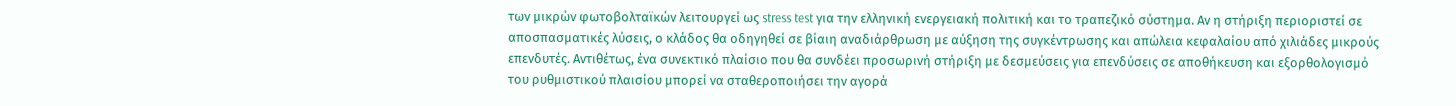των μικρών φωτοβολταϊκών λειτουργεί ως stress test για την ελληνική ενεργειακή πολιτική και το τραπεζικό σύστημα. Αν η στήριξη περιοριστεί σε αποσπασματικές λύσεις, ο κλάδος θα οδηγηθεί σε βίαιη αναδιάρθρωση με αύξηση της συγκέντρωσης και απώλεια κεφαλαίου από χιλιάδες μικρούς επενδυτές. Αντιθέτως, ένα συνεκτικό πλαίσιο που θα συνδέει προσωρινή στήριξη με δεσμεύσεις για επενδύσεις σε αποθήκευση και εξορθολογισμό του ρυθμιστικού πλαισίου μπορεί να σταθεροποιήσει την αγορά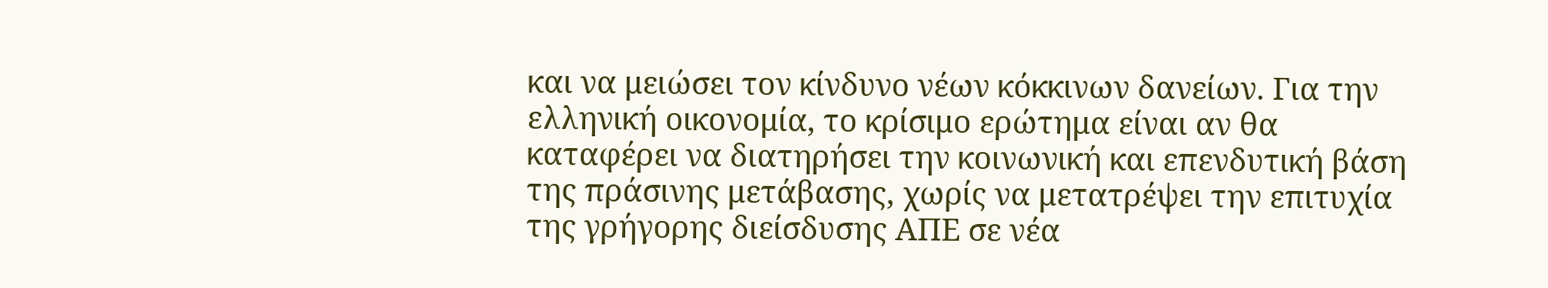και να μειώσει τον κίνδυνο νέων κόκκινων δανείων. Για την ελληνική οικονομία, το κρίσιμο ερώτημα είναι αν θα καταφέρει να διατηρήσει την κοινωνική και επενδυτική βάση της πράσινης μετάβασης, χωρίς να μετατρέψει την επιτυχία της γρήγορης διείσδυσης ΑΠΕ σε νέα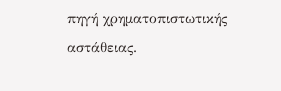πηγή χρηματοπιστωτικής αστάθειας.